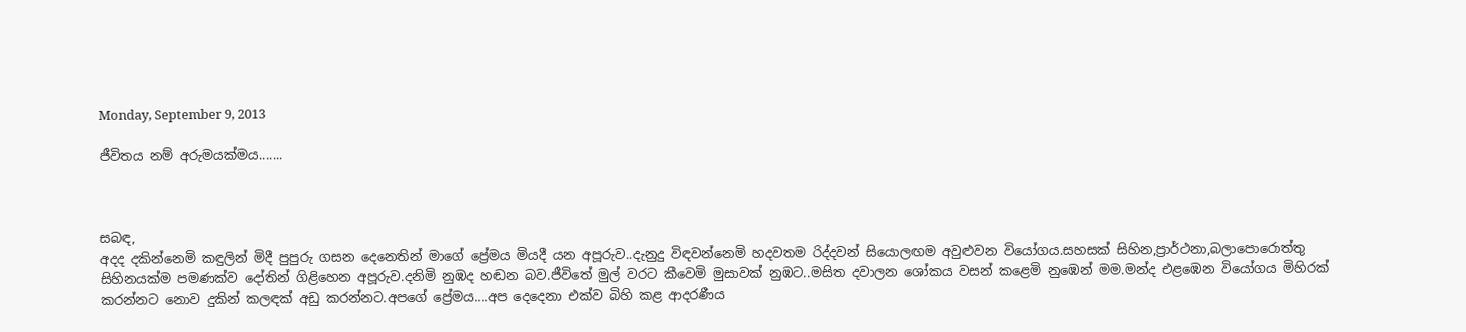Monday, September 9, 2013

ජීවිතය නම් අරුමයක්මය.......



සබඳ,
අදද දකින්නෙමි කඳුලින් මිදී පුපුරු ගසන දෙනෙතින් මාගේ ප්‍රේමය මියදී යන අපූරුව..දැනුදු විඳවන්නෙමි හදවතම රිද්දවන් සියොලඟම අවුළුවන වියෝගය.සහසක් සිහින,ප්‍රාර්ථනා,බලාපොරොත්තු සිහිනයක්ම පමණක්ව දෝතින් ගිළිහෙන අපූරුව.දනිමි නුඹද හඬන බව.ජීවිතේ මුල් වරට කීවෙමි මුසාවක් නුඹට..මසිත දවාලන ශෝකය වසන් කළෙමි නුඹෙන් මම.මන්ද එළඹෙන වියෝගය මිහිරක් කරන්නට නොව දුකින් කලඳක් අඩු කරන්නට.අපගේ ප්‍රේමය....අප දෙදෙනා එක්ව බිහි කළ ආදරණීය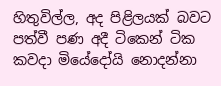හිතුවිල්ල, අද පිළිලයක් බවට පත්වී පණ අදී ටිකෙන් ටික කවදා මියේදෝයි නොදන්නා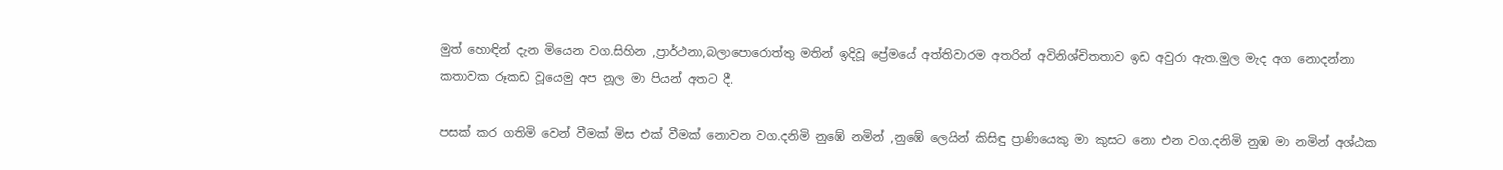මුත් හොඳින් දැන මියෙන වග.සිහින ,ප්‍රාර්ථනා,බලාපොරොත්තු මතින් ඉදිවූ ප්‍රේමයේ අත්තිවාරම අතරින් අවිනිශ්චිතතාව ඉඩ අවුරා ඇත.මුල මැද අග නොදන්නා කතාවක රූකඩ වූයෙමු අප නූල මා පියන් අතට දී.

පසක් කර ගතිමි වෙන් වීමක් මිස එක් වීමක් නොවන වග.දනිමි නුඹේ නමින් ,නුඹේ ලෙයින් කිසිඳු ප්‍රාණියෙකු මා කුසට නො එන වග.දනිමි නුඹ මා නමින් අශ්ඨක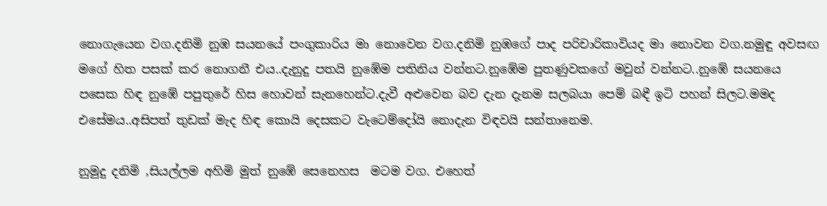නොගැයෙන වග.දනිමි නුඹ සයනයේ පංගුකාරිය මා නොවෙන වග.දනිමි නුඹගේ පාද පරිචාරිකාවියද මා නොවන වග.නමුඳු අවසඟ මගේ හිත පසක් කර නොගනී එය..දැනුදු පතයි නුඹේම පතිනිය වන්නට.නුඹේම පුතණුවකගේ මවුන් වන්නට..නුඹේ සයනයෙ පසෙක හිඳ නුඹේ පපුතුරේ හිස හොවන් සැනහෙන්ට.දැවී අළුවෙන බව දැන දැනම සලබයා පෙම් බඳී ඉටි පහන් සිලට.මමද එසේමය..අසිපත් තුඩක් මැද හිඳ කොයි දෙසකට වැටෙම්දෝයි නොදැන විඳවයි සන්තානෙම.

නුමුදු දනිමි ,සියල්ලම අහිමි මුත් නුඹේ සෙනෙහස  මටම වග. එහෙත්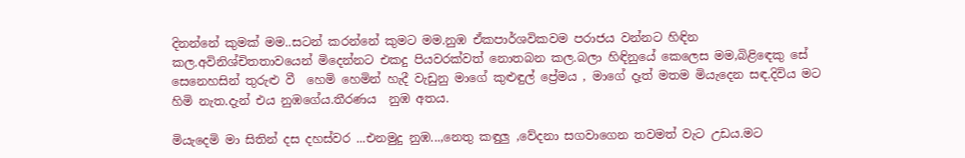දිනන්නේ කුමක් මම..සටන් කරන්නේ කුමට මම.නුඹ ඒකපාර්ශවිකවම පරාජය වන්නට හිඳින කල.අවිනිශ්චිතතාවයෙන් මිදෙන්නට එකදු පියවරක්වත් නොතබන කල.බලා හිඳිනුයේ කෙලෙස මම,බිළිඳෙකු සේ සෙනෙහසින් තුරුළු වී  හෙමි හෙමින් හැදී වැඩුනු මාගේ කුළුඳුල් ප්‍රේමය , මාගේ දෑත් මතම මියැදෙන සඳ.දිවිය මට හිමි නැත.දැන් එය නුඹගේය.තීරණය  නුඹ අතය.

මියැදෙමි මා සිතින් දස දහස්වර ...එනමුදු නුඹ...,නෙතු කඳුලු ,වේදනා සගවාගෙන තවමත් වැට උඩය.මට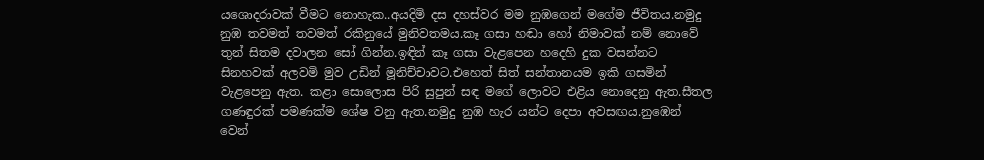යශොදරාවක් වීමට නොහැක..අයදිමි දස දහස්වර මම නුඹගෙන් මගේම ජීවිතය.නමුදු නුඹ තවමත් තවමත් රකිනුයේ මුනිවතමය.කෑ ගසා හඬා හෝ නිමාවක් නම් නොවේ තුන් සිතම දවාලන සෝ ගින්න.ඉඳින් කෑ ගසා වැළපෙන හදෙහි දුක වසන්නට සිනහවක් අලවමි මුව උඩින් මූනිච්චාවට.එහෙත් සිත් සන්තානයම ඉකි ගසමින් වැළපෙනු ඇත. කළා සොලොස පිරි සුපුන් සඳ මගේ ලොවට එළිය නොදෙනු ඇත.සීතල ගණඳුරක් පමණක්ම ශේෂ වනු ඇත.නමුදු නුඹ හැර යන්ට දෙපා අවසඟය.නුඹෙන් වෙන්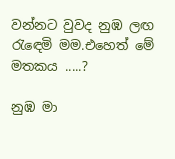වන්නට වුවද නුඹ ලඟ රැඳෙමි මම.එහෙත් මේ මතකය .....?

නුඹ මා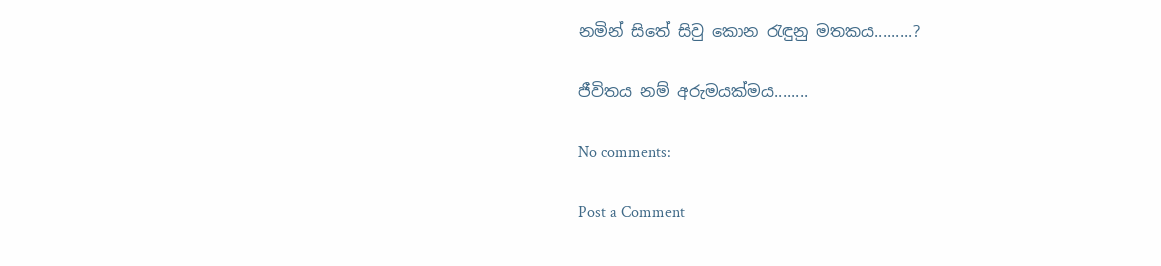නමින් සිතේ සිවු කොන රැඳුනු මතකය.........?

ජීවිතය නම් අරුමයක්මය........

No comments:

Post a Comment